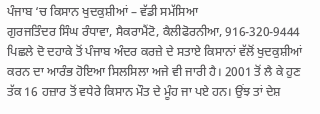ਪੰਜਾਬ ‘ਚ ਕਿਸਾਨ ਖੁਦਕੁਸ਼ੀਆਂ – ਵੱਡੀ ਸਮੱਸਿਆ
ਗੁਰਜਤਿੰਦਰ ਸਿੰਘ ਰੰਧਾਵਾ, ਸੈਕਰਾਮੈਂਟੋ, ਕੈਲੀਫੋਰਨੀਆ, 916-320-9444
ਪਿਛਲੇ ਦੋ ਦਹਾਕੇ ਤੋਂ ਪੰਜਾਬ ਅੰਦਰ ਕਰਜ਼ੇ ਦੇ ਸਤਾਏ ਕਿਸਾਨਾਂ ਵੱਲੋਂ ਖੁਦਕੁਸ਼ੀਆਂ ਕਰਨ ਦਾ ਆਰੰਭ ਹੋਇਆ ਸਿਲਸਿਲਾ ਅਜੇ ਵੀ ਜਾਰੀ ਹੈ। 2001 ਤੋਂ ਲੈ ਕੇ ਹੁਣ ਤੱਕ 16 ਹਜ਼ਾਰ ਤੋਂ ਵਧੇਰੇ ਕਿਸਾਨ ਮੌਤ ਦੇ ਮੂੰਹ ਜਾ ਪਏ ਹਨ। ਉਂਝ ਤਾਂ ਦੇਸ਼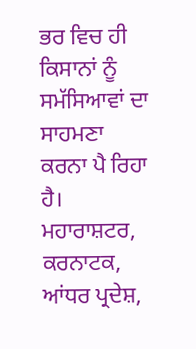ਭਰ ਵਿਚ ਹੀ ਕਿਸਾਨਾਂ ਨੂੰ ਸਮੱਸਿਆਵਾਂ ਦਾ ਸਾਹਮਣਾ ਕਰਨਾ ਪੈ ਰਿਹਾ ਹੈ। ਮਹਾਰਾਸ਼ਟਰ, ਕਰਨਾਟਕ, ਆਂਧਰ ਪ੍ਰਦੇਸ਼,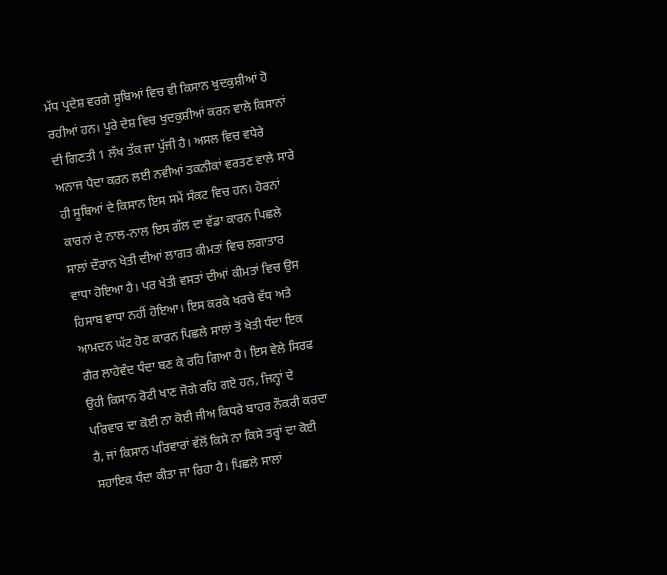ਮੱਧ ਪ੍ਰਦੇਸ਼ ਵਰਗੇ ਸੂਬਿਆਂ ਵਿਚ ਵੀ ਕਿਸਾਨ ਖੁਦਕੁਸ਼ੀਆਂ ਹੋ ਰਹੀਆਂ ਹਨ। ਪੂਰੇ ਦੇਸ਼ ਵਿਚ ਖੁਦਕੁਸ਼ੀਆਂ ਕਰਨ ਵਾਲੇ ਕਿਸਾਨਾਂ ਦੀ ਗਿਣਤੀ 1 ਲੱਖ ਤੱਕ ਜਾ ਪੁੱਜੀ ਹੈ। ਅਸਲ ਵਿਚ ਵਧੇਰੇ ਅਨਾਜ ਪੈਦਾ ਕਰਨ ਲਈ ਨਵੀਆਂ ਤਕਨੀਕਾਂ ਵਰਤਣ ਵਾਲੇ ਸਾਰੇ ਹੀ ਸੂਬਿਆਂ ਦੇ ਕਿਸਾਨ ਇਸ ਸਮੇਂ ਸੰਕਟ ਵਿਚ ਹਨ। ਹੋਰਨਾਂ ਕਾਰਨਾਂ ਦੇ ਨਾਲ-ਨਾਲ ਇਸ ਗੱਲ ਦਾ ਵੱਡਾ ਕਾਰਨ ਪਿਛਲੇ ਸਾਲਾਂ ਦੌਰਾਨ ਖੇਤੀ ਦੀਆਂ ਲਾਗਤ ਕੀਮਤਾਂ ਵਿਚ ਲਗਾਤਾਰ ਵਾਧਾ ਹੋਇਆ ਹੈ। ਪਰ ਖੇਤੀ ਵਸਤਾਂ ਦੀਆਂ ਕੀਮਤਾਂ ਵਿਚ ਉਸ ਹਿਸਾਬ ਵਾਧਾ ਨਹੀਂ ਹੋਇਆ। ਇਸ ਕਰਕੇ ਖਰਚੇ ਵੱਧ ਅਤੇ ਆਮਦਨ ਘੱਟ ਹੋਣ ਕਾਰਨ ਪਿਛਲੇ ਸਾਲਾਂ ਤੋਂ ਖੇਤੀ ਧੰਦਾ ਇਕ ਗੈਰ ਲਾਹੇਵੰਦ ਧੰਦਾ ਬਣ ਕੇ ਰਹਿ ਗਿਆ ਹੈ। ਇਸ ਵੇਲੇ ਸਿਰਫ ਉਹੀ ਕਿਸਾਨ ਰੋਟੀ ਖਾਣ ਜੋਗੇ ਰਹਿ ਗਏ ਹਨ, ਜਿਨ੍ਹਾਂ ਦੇ ਪਰਿਵਾਰ ਦਾ ਕੋਈ ਨਾ ਕੋਈ ਜੀਅ ਕਿਧਰੇ ਬਾਹਰ ਨੌਕਰੀ ਕਰਦਾ ਹੈ, ਜਾਂ ਕਿਸਾਨ ਪਰਿਵਾਰਾਂ ਵੱਲੋਂ ਕਿਸੇ ਨਾ ਕਿਸੇ ਤਰ੍ਹਾਂ ਦਾ ਕੋਈ ਸਹਾਇਕ ਧੰਦਾ ਕੀਤਾ ਜਾ ਰਿਹਾ ਹੈ। ਪਿਛਲੇ ਸਾਲਾਂ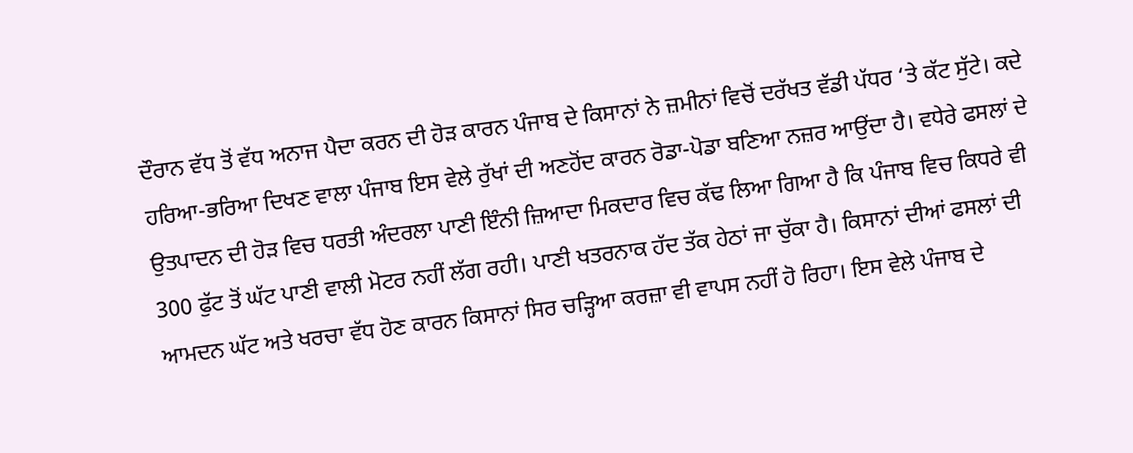ਦੌਰਾਨ ਵੱਧ ਤੋਂ ਵੱਧ ਅਨਾਜ ਪੈਦਾ ਕਰਨ ਦੀ ਹੋੜ ਕਾਰਨ ਪੰਜਾਬ ਦੇ ਕਿਸਾਨਾਂ ਨੇ ਜ਼ਮੀਨਾਂ ਵਿਚੋਂ ਦਰੱਖਤ ਵੱਡੀ ਪੱਧਰ ‘ਤੇ ਕੱਟ ਸੁੱਟੇ। ਕਦੇ ਹਰਿਆ-ਭਰਿਆ ਦਿਖਣ ਵਾਲਾ ਪੰਜਾਬ ਇਸ ਵੇਲੇ ਰੁੱਖਾਂ ਦੀ ਅਣਹੋਂਦ ਕਾਰਨ ਰੋਡਾ-ਪੋਡਾ ਬਣਿਆ ਨਜ਼ਰ ਆਉਂਦਾ ਹੈ। ਵਧੇਰੇ ਫਸਲਾਂ ਦੇ ਉਤਪਾਦਨ ਦੀ ਹੋੜ ਵਿਚ ਧਰਤੀ ਅੰਦਰਲਾ ਪਾਣੀ ਇੰਨੀ ਜ਼ਿਆਦਾ ਮਿਕਦਾਰ ਵਿਚ ਕੱਢ ਲਿਆ ਗਿਆ ਹੈ ਕਿ ਪੰਜਾਬ ਵਿਚ ਕਿਧਰੇ ਵੀ 300 ਫੁੱਟ ਤੋਂ ਘੱਟ ਪਾਣੀ ਵਾਲੀ ਮੋਟਰ ਨਹੀਂ ਲੱਗ ਰਹੀ। ਪਾਣੀ ਖਤਰਨਾਕ ਹੱਦ ਤੱਕ ਹੇਠਾਂ ਜਾ ਚੁੱਕਾ ਹੈ। ਕਿਸਾਨਾਂ ਦੀਆਂ ਫਸਲਾਂ ਦੀ ਆਮਦਨ ਘੱਟ ਅਤੇ ਖਰਚਾ ਵੱਧ ਹੋਣ ਕਾਰਨ ਕਿਸਾਨਾਂ ਸਿਰ ਚੜ੍ਹਿਆ ਕਰਜ਼ਾ ਵੀ ਵਾਪਸ ਨਹੀਂ ਹੋ ਰਿਹਾ। ਇਸ ਵੇਲੇ ਪੰਜਾਬ ਦੇ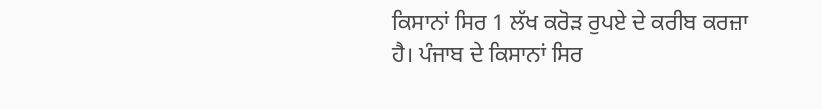ਕਿਸਾਨਾਂ ਸਿਰ 1 ਲੱਖ ਕਰੋੜ ਰੁਪਏ ਦੇ ਕਰੀਬ ਕਰਜ਼ਾ ਹੈ। ਪੰਜਾਬ ਦੇ ਕਿਸਾਨਾਂ ਸਿਰ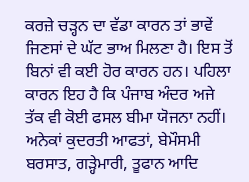ਕਰਜ਼ੇ ਚੜ੍ਹਨ ਦਾ ਵੱਡਾ ਕਾਰਨ ਤਾਂ ਭਾਵੇਂ ਜਿਣਸਾਂ ਦੇ ਘੱਟ ਭਾਅ ਮਿਲਣਾ ਹੈ। ਇਸ ਤੋਂ ਬਿਨਾਂ ਵੀ ਕਈ ਹੋਰ ਕਾਰਨ ਹਨ। ਪਹਿਲਾ ਕਾਰਨ ਇਹ ਹੈ ਕਿ ਪੰਜਾਬ ਅੰਦਰ ਅਜੇ ਤੱਕ ਵੀ ਕੋਈ ਫਸਲ ਬੀਮਾ ਯੋਜਨਾ ਨਹੀਂ। ਅਨੇਕਾਂ ਕੁਦਰਤੀ ਆਫਤਾਂ, ਬੇਮੌਸਮੀ ਬਰਸਾਤ, ਗੜ੍ਹੇਮਾਰੀ, ਤੂਫਾਨ ਆਦਿ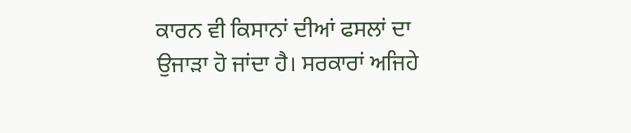ਕਾਰਨ ਵੀ ਕਿਸਾਨਾਂ ਦੀਆਂ ਫਸਲਾਂ ਦਾ ਉਜਾੜਾ ਹੋ ਜਾਂਦਾ ਹੈ। ਸਰਕਾਰਾਂ ਅਜਿਹੇ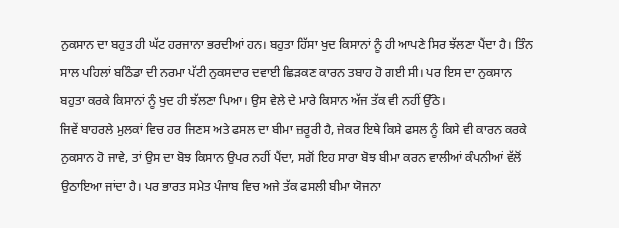ਨੁਕਸਾਨ ਦਾ ਬਹੁਤ ਹੀ ਘੱਟ ਹਰਜਾਨਾ ਭਰਦੀਆਂ ਹਨ। ਬਹੁਤਾ ਹਿੱਸਾ ਖੁਦ ਕਿਸਾਨਾਂ ਨੂੰ ਹੀ ਆਪਣੇ ਸਿਰ ਝੱਲਣਾ ਪੈਂਦਾ ਹੈ। ਤਿੰਨ ਸਾਲ ਪਹਿਲਾਂ ਬਠਿੰਡਾ ਦੀ ਨਰਮਾ ਪੱਟੀ ਨੁਕਸਦਾਰ ਦਵਾਈ ਛਿੜਕਣ ਕਾਰਨ ਤਬਾਹ ਹੋ ਗਈ ਸੀ। ਪਰ ਇਸ ਦਾ ਨੁਕਸਾਨ ਬਹੁਤਾ ਕਰਕੇ ਕਿਸਾਨਾਂ ਨੂੰ ਖੁਦ ਹੀ ਝੱਲਣਾ ਪਿਆ। ਉਸ ਵੇਲੇ ਦੇ ਮਾਰੇ ਕਿਸਾਨ ਅੱਜ ਤੱਕ ਵੀ ਨਹੀਂ ਉੱਠੇ।
ਜਿਵੇਂ ਬਾਹਰਲੇ ਮੁਲਕਾਂ ਵਿਚ ਹਰ ਜਿਣਸ ਅਤੇ ਫਸਲ ਦਾ ਬੀਮਾ ਜ਼ਰੂਰੀ ਹੈ, ਜੇਕਰ ਇਥੇ ਕਿਸੇ ਫਸਲ ਨੂੰ ਕਿਸੇ ਵੀ ਕਾਰਨ ਕਰਕੇ ਨੁਕਸਾਨ ਹੋ ਜਾਵੇ, ਤਾਂ ਉਸ ਦਾ ਬੋਝ ਕਿਸਾਨ ਉਪਰ ਨਹੀਂ ਪੈਂਦਾ, ਸਗੋਂ ਇਹ ਸਾਰਾ ਬੋਝ ਬੀਮਾ ਕਰਨ ਵਾਲੀਆਂ ਕੰਪਨੀਆਂ ਵੱਲੋਂ ਉਠਾਇਆ ਜਾਂਦਾ ਹੈ। ਪਰ ਭਾਰਤ ਸਮੇਤ ਪੰਜਾਬ ਵਿਚ ਅਜੇ ਤੱਕ ਫਸਲੀ ਬੀਮਾ ਯੋਜਨਾ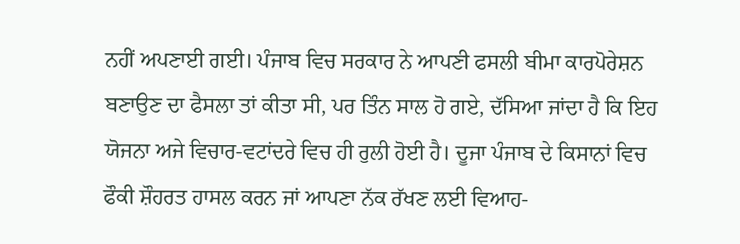ਨਹੀਂ ਅਪਣਾਈ ਗਈ। ਪੰਜਾਬ ਵਿਚ ਸਰਕਾਰ ਨੇ ਆਪਣੀ ਫਸਲੀ ਬੀਮਾ ਕਾਰਪੋਰੇਸ਼ਨ ਬਣਾਉਣ ਦਾ ਫੈਸਲਾ ਤਾਂ ਕੀਤਾ ਸੀ, ਪਰ ਤਿੰਨ ਸਾਲ ਹੋ ਗਏ, ਦੱਸਿਆ ਜਾਂਦਾ ਹੈ ਕਿ ਇਹ ਯੋਜਨਾ ਅਜੇ ਵਿਚਾਰ-ਵਟਾਂਦਰੇ ਵਿਚ ਹੀ ਰੁਲੀ ਹੋਈ ਹੈ। ਦੂਜਾ ਪੰਜਾਬ ਦੇ ਕਿਸਾਨਾਂ ਵਿਚ ਫੌਕੀ ਸ਼ੌਹਰਤ ਹਾਸਲ ਕਰਨ ਜਾਂ ਆਪਣਾ ਨੱਕ ਰੱਖਣ ਲਈ ਵਿਆਹ-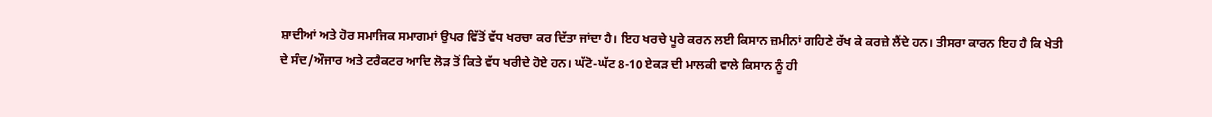ਸ਼ਾਦੀਆਂ ਅਤੇ ਹੋਰ ਸਮਾਜਿਕ ਸਮਾਗਮਾਂ ਉਪਰ ਵਿੱਤੋਂ ਵੱਧ ਖਰਚਾ ਕਰ ਦਿੱਤਾ ਜਾਂਦਾ ਹੈ। ਇਹ ਖਰਚੇ ਪੂਰੇ ਕਰਨ ਲਈ ਕਿਸਾਨ ਜ਼ਮੀਨਾਂ ਗਹਿਣੇ ਰੱਖ ਕੇ ਕਰਜ਼ੇ ਲੈਂਦੇ ਹਨ। ਤੀਸਰਾ ਕਾਰਨ ਇਹ ਹੈ ਕਿ ਖੇਤੀ ਦੇ ਸੰਦ/ਔਜਾਰ ਅਤੇ ਟਰੈਕਟਰ ਆਦਿ ਲੋੜ ਤੋਂ ਕਿਤੇ ਵੱਧ ਖਰੀਦੇ ਹੋਏ ਹਨ। ਘੱਟੋ-ਘੱਟ 8-10 ਏਕੜ ਦੀ ਮਾਲਕੀ ਵਾਲੇ ਕਿਸਾਨ ਨੂੰ ਹੀ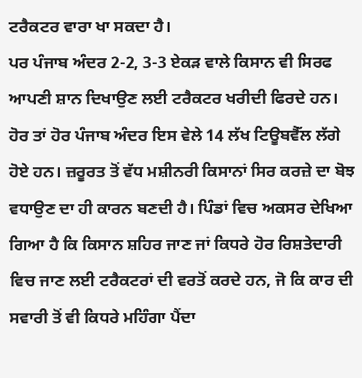ਟਰੈਕਟਰ ਵਾਰਾ ਖਾ ਸਕਦਾ ਹੈ।
ਪਰ ਪੰਜਾਬ ਅੰਦਰ 2-2, 3-3 ਏਕੜ ਵਾਲੇ ਕਿਸਾਨ ਵੀ ਸਿਰਫ ਆਪਣੀ ਸ਼ਾਨ ਦਿਖਾਉਣ ਲਈ ਟਰੈਕਟਰ ਖਰੀਦੀ ਫਿਰਦੇ ਹਨ। ਹੋਰ ਤਾਂ ਹੋਰ ਪੰਜਾਬ ਅੰਦਰ ਇਸ ਵੇਲੇ 14 ਲੱਖ ਟਿਊਬਵੈੱਲ ਲੱਗੇ ਹੋਏ ਹਨ। ਜ਼ਰੂਰਤ ਤੋਂ ਵੱਧ ਮਸ਼ੀਨਰੀ ਕਿਸਾਨਾਂ ਸਿਰ ਕਰਜ਼ੇ ਦਾ ਬੋਝ ਵਧਾਉਣ ਦਾ ਹੀ ਕਾਰਨ ਬਣਦੀ ਹੈ। ਪਿੰਡਾਂ ਵਿਚ ਅਕਸਰ ਦੇਖਿਆ ਗਿਆ ਹੈ ਕਿ ਕਿਸਾਨ ਸ਼ਹਿਰ ਜਾਣ ਜਾਂ ਕਿਧਰੇ ਹੋਰ ਰਿਸ਼ਤੇਦਾਰੀ ਵਿਚ ਜਾਣ ਲਈ ਟਰੈਕਟਰਾਂ ਦੀ ਵਰਤੋਂ ਕਰਦੇ ਹਨ, ਜੋ ਕਿ ਕਾਰ ਦੀ ਸਵਾਰੀ ਤੋਂ ਵੀ ਕਿਧਰੇ ਮਹਿੰਗਾ ਪੈਂਦਾ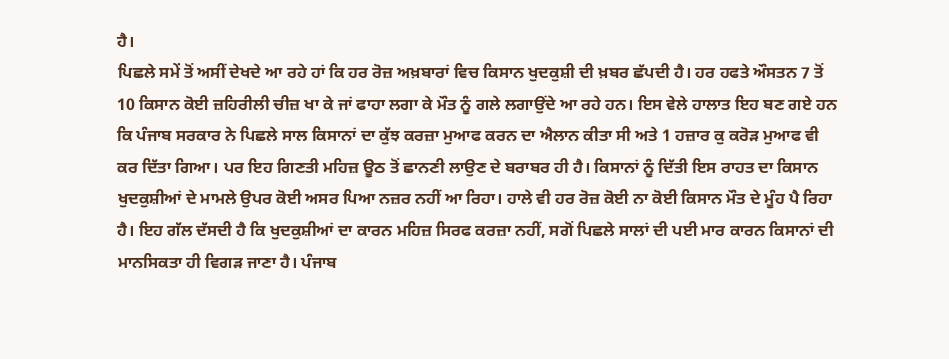ਹੈ।
ਪਿਛਲੇ ਸਮੇਂ ਤੋਂ ਅਸੀਂ ਦੇਖਦੇ ਆ ਰਹੇ ਹਾਂ ਕਿ ਹਰ ਰੋਜ਼ ਅਖ਼ਬਾਰਾਂ ਵਿਚ ਕਿਸਾਨ ਖੁਦਕੁਸ਼ੀ ਦੀ ਖ਼ਬਰ ਛੱਪਦੀ ਹੈ। ਹਰ ਹਫਤੇ ਔਸਤਨ 7 ਤੋਂ 10 ਕਿਸਾਨ ਕੋਈ ਜ਼ਹਿਰੀਲੀ ਚੀਜ਼ ਖਾ ਕੇ ਜਾਂ ਫਾਹਾ ਲਗਾ ਕੇ ਮੌਤ ਨੂੰ ਗਲੇ ਲਗਾਉਂਦੇ ਆ ਰਹੇ ਹਨ। ਇਸ ਵੇਲੇ ਹਾਲਾਤ ਇਹ ਬਣ ਗਏ ਹਨ ਕਿ ਪੰਜਾਬ ਸਰਕਾਰ ਨੇ ਪਿਛਲੇ ਸਾਲ ਕਿਸਾਨਾਂ ਦਾ ਕੁੱਝ ਕਰਜ਼ਾ ਮੁਆਫ ਕਰਨ ਦਾ ਐਲਾਨ ਕੀਤਾ ਸੀ ਅਤੇ 1 ਹਜ਼ਾਰ ਕੁ ਕਰੋੜ ਮੁਆਫ ਵੀ ਕਰ ਦਿੱਤਾ ਗਿਆ। ਪਰ ਇਹ ਗਿਣਤੀ ਮਹਿਜ਼ ਊਠ ਤੋਂ ਛਾਨਣੀ ਲਾਉਣ ਦੇ ਬਰਾਬਰ ਹੀ ਹੈ। ਕਿਸਾਨਾਂ ਨੂੰ ਦਿੱਤੀ ਇਸ ਰਾਹਤ ਦਾ ਕਿਸਾਨ ਖੁਦਕੁਸ਼ੀਆਂ ਦੇ ਮਾਮਲੇ ਉਪਰ ਕੋਈ ਅਸਰ ਪਿਆ ਨਜ਼ਰ ਨਹੀਂ ਆ ਰਿਹਾ। ਹਾਲੇ ਵੀ ਹਰ ਰੋਜ਼ ਕੋਈ ਨਾ ਕੋਈ ਕਿਸਾਨ ਮੌਤ ਦੇ ਮੂੰਹ ਪੈ ਰਿਹਾ ਹੈ। ਇਹ ਗੱਲ ਦੱਸਦੀ ਹੈ ਕਿ ਖੁਦਕੁਸ਼ੀਆਂ ਦਾ ਕਾਰਨ ਮਹਿਜ਼ ਸਿਰਫ ਕਰਜ਼ਾ ਨਹੀਂ, ਸਗੋਂ ਪਿਛਲੇ ਸਾਲਾਂ ਦੀ ਪਈ ਮਾਰ ਕਾਰਨ ਕਿਸਾਨਾਂ ਦੀ ਮਾਨਸਿਕਤਾ ਹੀ ਵਿਗੜ ਜਾਣਾ ਹੈ। ਪੰਜਾਬ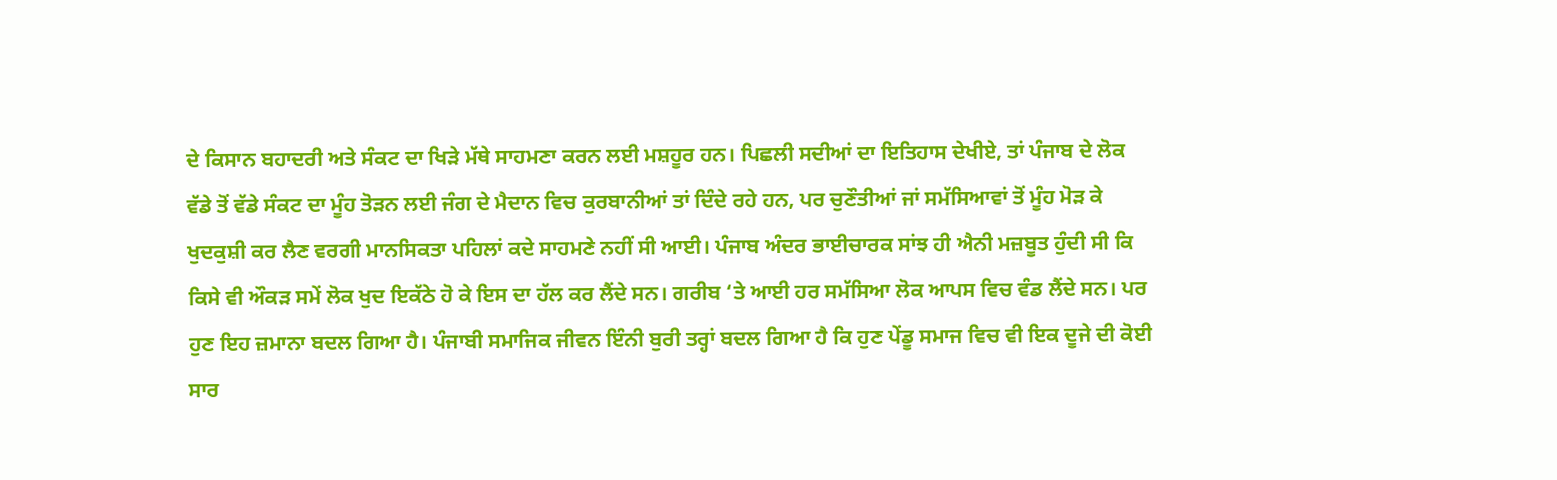ਦੇ ਕਿਸਾਨ ਬਹਾਦਰੀ ਅਤੇ ਸੰਕਟ ਦਾ ਖਿੜੇ ਮੱਥੇ ਸਾਹਮਣਾ ਕਰਨ ਲਈ ਮਸ਼ਹੂਰ ਹਨ। ਪਿਛਲੀ ਸਦੀਆਂ ਦਾ ਇਤਿਹਾਸ ਦੇਖੀਏ, ਤਾਂ ਪੰਜਾਬ ਦੇ ਲੋਕ ਵੱਡੇ ਤੋਂ ਵੱਡੇ ਸੰਕਟ ਦਾ ਮੂੰਹ ਤੋੜਨ ਲਈ ਜੰਗ ਦੇ ਮੈਦਾਨ ਵਿਚ ਕੁਰਬਾਨੀਆਂ ਤਾਂ ਦਿੰਦੇ ਰਹੇ ਹਨ, ਪਰ ਚੁਣੌਤੀਆਂ ਜਾਂ ਸਮੱਸਿਆਵਾਂ ਤੋਂ ਮੂੰਹ ਮੋੜ ਕੇ ਖੁਦਕੁਸ਼ੀ ਕਰ ਲੈਣ ਵਰਗੀ ਮਾਨਸਿਕਤਾ ਪਹਿਲਾਂ ਕਦੇ ਸਾਹਮਣੇ ਨਹੀਂ ਸੀ ਆਈ। ਪੰਜਾਬ ਅੰਦਰ ਭਾਈਚਾਰਕ ਸਾਂਝ ਹੀ ਐਨੀ ਮਜ਼ਬੂਤ ਹੁੰਦੀ ਸੀ ਕਿ ਕਿਸੇ ਵੀ ਔਕੜ ਸਮੇਂ ਲੋਕ ਖੁਦ ਇਕੱਠੇ ਹੋ ਕੇ ਇਸ ਦਾ ਹੱਲ ਕਰ ਲੈਂਦੇ ਸਨ। ਗਰੀਬ ‘ਤੇ ਆਈ ਹਰ ਸਮੱਸਿਆ ਲੋਕ ਆਪਸ ਵਿਚ ਵੰਡ ਲੈਂਦੇ ਸਨ। ਪਰ ਹੁਣ ਇਹ ਜ਼ਮਾਨਾ ਬਦਲ ਗਿਆ ਹੈ। ਪੰਜਾਬੀ ਸਮਾਜਿਕ ਜੀਵਨ ਇੰਨੀ ਬੁਰੀ ਤਰ੍ਹਾਂ ਬਦਲ ਗਿਆ ਹੈ ਕਿ ਹੁਣ ਪੇਂਡੂ ਸਮਾਜ ਵਿਚ ਵੀ ਇਕ ਦੂਜੇ ਦੀ ਕੋਈ ਸਾਰ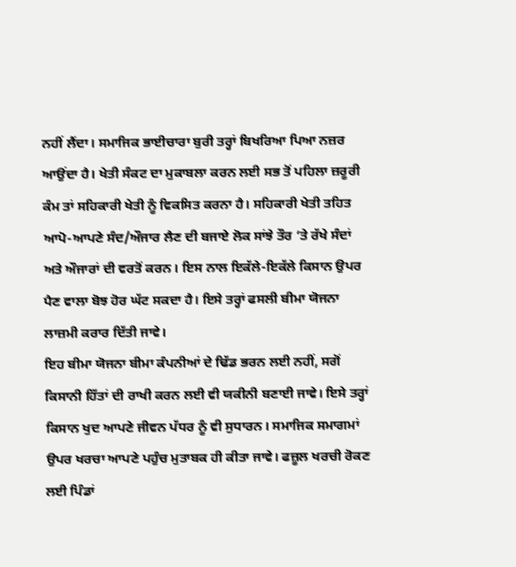ਨਹੀਂ ਲੈਂਦਾ। ਸਮਾਜਿਕ ਭਾਈਚਾਰਾ ਬੁਰੀ ਤਰ੍ਹਾਂ ਬਿਖਰਿਆ ਪਿਆ ਨਜ਼ਰ ਆਉਂਦਾ ਹੈ। ਖੇਤੀ ਸੰਕਟ ਦਾ ਮੁਕਾਬਲਾ ਕਰਨ ਲਈ ਸਭ ਤੋਂ ਪਹਿਲਾ ਜ਼ਰੂਰੀ ਕੰਮ ਤਾਂ ਸਹਿਕਾਰੀ ਖੇਤੀ ਨੂੰ ਵਿਕਸਿਤ ਕਰਨਾ ਹੈ। ਸਹਿਕਾਰੀ ਖੇਤੀ ਤਹਿਤ ਆਪੋ-ਆਪਣੇ ਸੰਦ/ਔਜਾਰ ਲੈਣ ਦੀ ਬਜਾਏ ਲੋਕ ਸਾਂਝੇ ਤੌਰ ‘ਤੇ ਰੱਖੇ ਸੰਦਾਂ ਅਤੇ ਔਜਾਰਾਂ ਦੀ ਵਰਤੋਂ ਕਰਨ। ਇਸ ਨਾਲ ਇਕੱਲੇ-ਇਕੱਲੇ ਕਿਸਾਨ ਉਪਰ ਪੈਣ ਵਾਲਾ ਬੋਝ ਹੋਰ ਘੱਟ ਸਕਦਾ ਹੈ। ਇਸੇ ਤਰ੍ਹਾਂ ਫਸਲੀ ਬੀਮਾ ਯੋਜਨਾ ਲਾਜ਼ਮੀ ਕਰਾਰ ਦਿੱਤੀ ਜਾਵੇ।
ਇਹ ਬੀਮਾ ਯੋਜਨਾ ਬੀਮਾ ਕੰਪਨੀਆਂ ਦੇ ਢਿੱਡ ਭਰਨ ਲਈ ਨਹੀਂ, ਸਗੋਂ ਕਿਸਾਨੀ ਹਿੱਤਾਂ ਦੀ ਰਾਖੀ ਕਰਨ ਲਈ ਵੀ ਯਕੀਨੀ ਬਣਾਈ ਜਾਵੇ। ਇਸੇ ਤਰ੍ਹਾਂ ਕਿਸਾਨ ਖੁਦ ਆਪਣੇ ਜੀਵਨ ਪੱਧਰ ਨੂੰ ਵੀ ਸੁਧਾਰਨ। ਸਮਾਜਿਕ ਸਮਾਗਮਾਂ ਉਪਰ ਖਰਚਾ ਆਪਣੇ ਪਹੁੰਚ ਮੁਤਾਬਕ ਹੀ ਕੀਤਾ ਜਾਵੇ। ਫਜ਼ੂਲ ਖਰਚੀ ਰੋਕਣ ਲਈ ਪਿੰਡਾਂ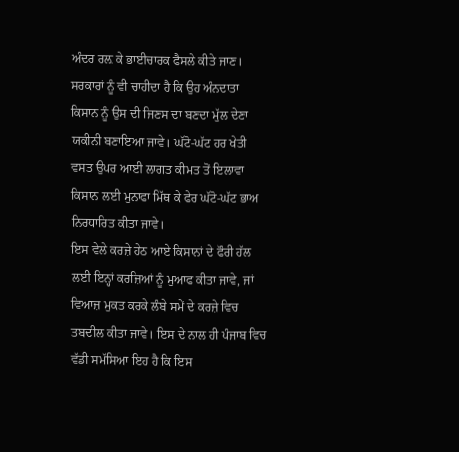ਅੰਦਰ ਰਲ਼ ਕੇ ਭਾਈਚਾਰਕ ਫੈਸਲੇ ਕੀਤੇ ਜਾਣ।
ਸਰਕਾਰਾਂ ਨੂੰ ਵੀ ਚਾਹੀਦਾ ਹੈ ਕਿ ਉਹ ਅੰਨਦਾਤਾ ਕਿਸਾਨ ਨੂੰ ਉਸ ਦੀ ਜਿਣਸ ਦਾ ਬਣਦਾ ਮੁੱਲ ਦੇਣਾ ਯਕੀਨੀ ਬਣਾਇਆ ਜਾਵੇ। ਘੱਟੋ-ਘੱਟ ਹਰ ਖੇਤੀ ਵਸਤ ਉਪਰ ਆਈ ਲਾਗਤ ਕੀਮਤ ਤੋਂ ਇਲਾਵਾ ਕਿਸਾਨ ਲਈ ਮੁਨਾਫਾ ਮਿੱਥ ਕੇ ਫੇਰ ਘੱਟੋ-ਘੱਟ ਭਾਅ ਨਿਰਧਾਰਿਤ ਕੀਤਾ ਜਾਵੇ।
ਇਸ ਵੇਲੇ ਕਰਜ਼ੇ ਹੇਠ ਆਏ ਕਿਸਾਨਾਂ ਦੇ ਫੌਰੀ ਹੱਲ ਲਈ ਇਨ੍ਹਾਂ ਕਰਜ਼ਿਆਂ ਨੂੰ ਮੁਆਫ ਕੀਤਾ ਜਾਵੇ, ਜਾਂ ਵਿਆਜ਼ ਮੁਕਤ ਕਰਕੇ ਲੰਬੇ ਸਮੇਂ ਦੇ ਕਰਜ਼ੇ ਵਿਚ ਤਬਦੀਲ ਕੀਤਾ ਜਾਵੇ। ਇਸ ਦੇ ਨਾਲ ਹੀ ਪੰਜਾਬ ਵਿਚ ਵੱਡੀ ਸਮੱਸਿਆ ਇਹ ਹੈ ਕਿ ਇਸ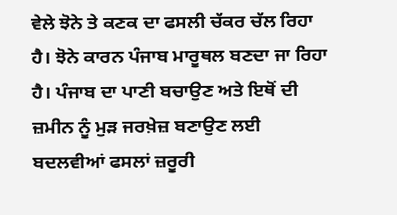ਵੇਲੇ ਝੋਨੇ ਤੇ ਕਣਕ ਦਾ ਫਸਲੀ ਚੱਕਰ ਚੱਲ ਰਿਹਾ ਹੈ। ਝੋਨੇ ਕਾਰਨ ਪੰਜਾਬ ਮਾਰੂਥਲ ਬਣਦਾ ਜਾ ਰਿਹਾ ਹੈ। ਪੰਜਾਬ ਦਾ ਪਾਣੀ ਬਚਾਉਣ ਅਤੇ ਇਥੋਂ ਦੀ ਜ਼ਮੀਨ ਨੂੰ ਮੁੜ ਜਰਖ਼ੇਜ਼ ਬਣਾਉਣ ਲਈ ਬਦਲਵੀਆਂ ਫਸਲਾਂ ਜ਼ਰੂਰੀ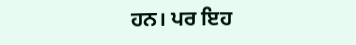ਹਨ। ਪਰ ਇਹ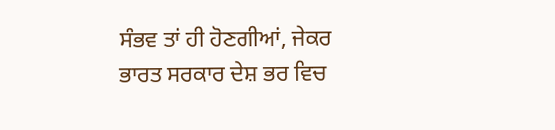ਸੰਭਵ ਤਾਂ ਹੀ ਹੋਣਗੀਆਂ, ਜੇਕਰ ਭਾਰਤ ਸਰਕਾਰ ਦੇਸ਼ ਭਰ ਵਿਚ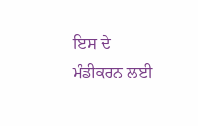ਇਸ ਦੇ ਮੰਡੀਕਰਨ ਲਈ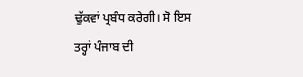ਢੁੱਕਵਾਂ ਪ੍ਰਬੰਧ ਕਰੇਗੀ। ਸੋ ਇਸ ਤਰ੍ਹਾਂ ਪੰਜਾਬ ਦੀ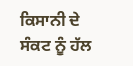ਕਿਸਾਨੀ ਦੇ ਸੰਕਟ ਨੂੰ ਹੱਲ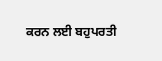ਕਰਨ ਲਈ ਬਹੁਪਰਤੀ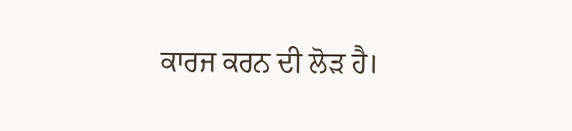ਕਾਰਜ ਕਰਨ ਦੀ ਲੋੜ ਹੈ।